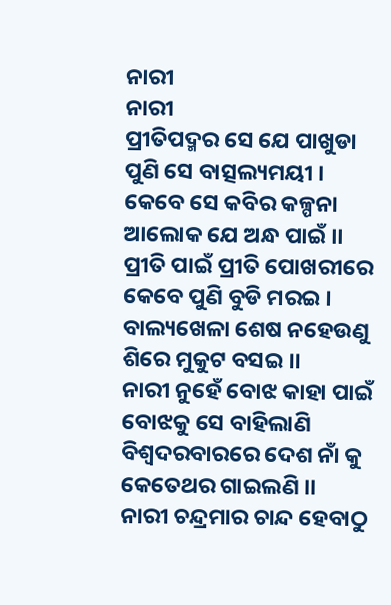ନାରୀ
ନାରୀ
ପ୍ରୀତିପଦ୍ମର ସେ ଯେ ପାଖୁଡା
ପୁଣି ସେ ବାତ୍ସଲ୍ୟମୟୀ ।
କେବେ ସେ କବିର କଳ୍ପନା
ଆଲୋକ ଯେ ଅନ୍ଧ ପାଇଁ ।।
ପ୍ରୀତି ପାଇଁ ପ୍ରୀତି ପୋଖରୀରେ
କେବେ ପୁଣି ବୁଡି ମରଇ ।
ବାଲ୍ୟଖେଳା ଶେଷ ନହେଉଣୁ
ଶିରେ ମୁକୁଟ ବସଇ ।।
ନାରୀ ନୁହେଁ ବୋଝ କାହା ପାଇଁ
ବୋଝକୁ ସେ ବାହିଲାଣି
ବିଶ୍ଵଦରବାରରେ ଦେଶ ନାଁ କୁ
କେତେଥର ଗାଇଲଣି ।।
ନାରୀ ଚନ୍ଦ୍ରମାର ଚାନ୍ଦ ହେବାଠୁ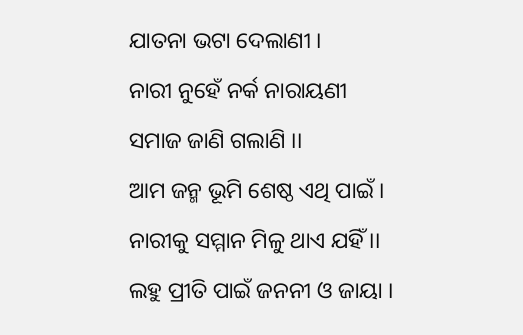ଯାତନା ଭଟା ଦେଲାଣୀ ।
ନାରୀ ନୁହେଁ ନର୍କ ନାରାୟଣୀ
ସମାଜ ଜାଣି ଗଲାଣି ।।
ଆମ ଜନ୍ମ ଭୂମି ଶେଷ୍ଠ ଏଥି ପାଇଁ ।
ନାରୀକୁ ସମ୍ମାନ ମିଳୁ ଥାଏ ଯହିଁ ।।
ଲହୁ ପ୍ରୀତି ପାଇଁ ଜନନୀ ଓ ଜାୟା ।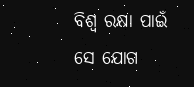ବିଶ୍ୱ ରକ୍ଷା ପାଇଁ ସେ ଯୋଗ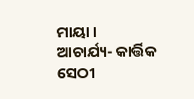ମାୟା ।
ଆଚାର୍ଯ୍ୟ- କାର୍ତ୍ତିକ ସେଠୀ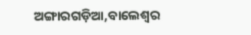ଅଙ୍ଗାରଗଡ଼ିଆ,ବାଲେଶ୍ୱର